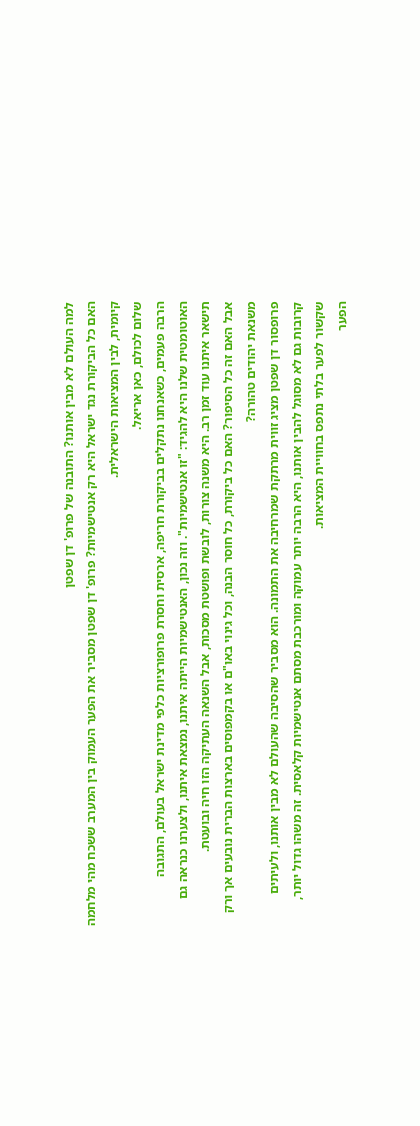למה העולם לא מבין אותנו? התובנה של פרופ' דן שפטן
האם כל הביקורת נגד ישראל היא רק אנטישמיות? פרופ' דן שפטן מסביר את הפער העמוק בין המערב ששכח מהי מלחמה קיומית, לבין המציאות הישראלית.
שלום לכולם, כאן אריאל.
הרבה פעמים, כשאנחנו נתקלים בביקורת חריפה, ארסית וחסרת פרופורציות כלפי מדינת ישראל בעולם, התגובה האוטומטית שלנו היא להגיד: "זו אנטישמיות". וזה נכון, האנטישמיות הייתה איתנו, נמצאת איתנו, ולצערנו כנראה גם תישאר איתנו עוד זמן רב. היא משנה צורות, לובשת ופושטת מסכות, אבל השנאה העתיקה הזו חיה ובועטת.
אבל האם זה כל הסיפור? האם כל ביקורת, כל חוסר הבנה, וכל גינוי באו"ם או בקמפוסים בארצות הברית נובעים אך ורק משנאת יהודים טהורה?
פרופסור דן שפטן מציג זווית מרתקת שמרחיבה את התמונה. הוא מסביר שהסיבה שהעולם לא מבין אותנו, ולעיתים קרובות גם לא מסוגל להבין אותנו, היא הרבה יותר עמוקה ומורכבת מסתם אנטישמיות קלאסית. זה משהו גדול יותר, שקשור לפער בלתי נתפס בחוויית המציאות.
הפער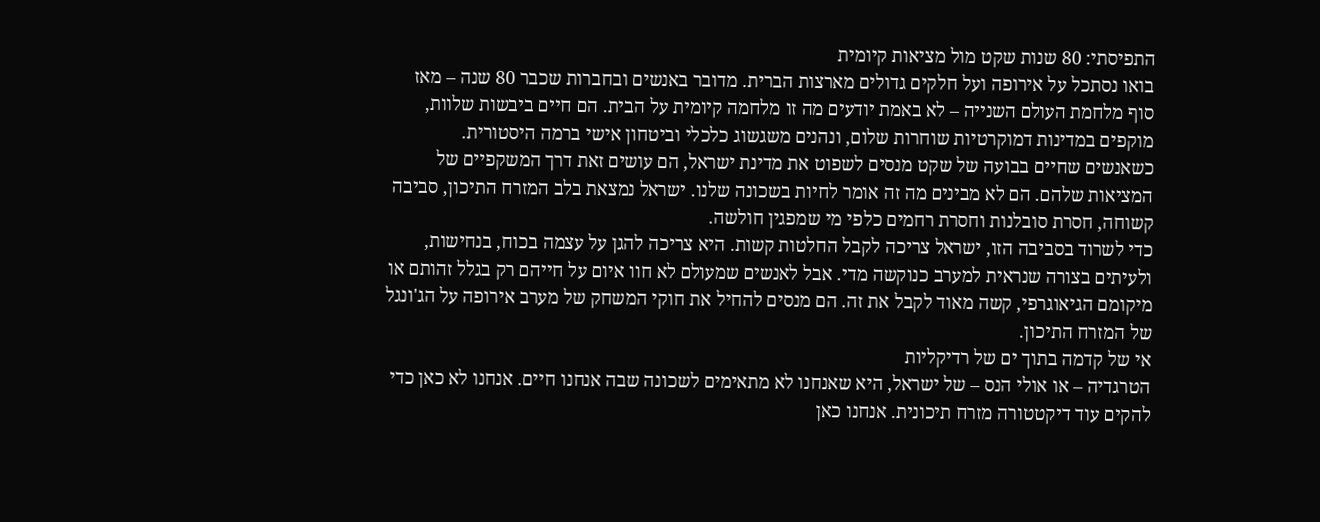התפיסתי: 80 שנות שקט מול מציאות קיומית
בואו נסתכל על אירופה ועל חלקים גדולים מארצות הברית. מדובר באנשים ובחברות שכבר 80 שנה – מאז סוף מלחמת העולם השנייה – לא באמת יודעים מה זו מלחמה קיומית על הבית. הם חיים ביבשות שלוות, מוקפים במדינות דמוקרטיות שוחרות שלום, ונהנים משגשוג כלכלי וביטחון אישי ברמה היסטורית.
כשאנשים שחיים בבועה של שקט מנסים לשפוט את מדינת ישראל, הם עושים זאת דרך המשקפיים של המציאות שלהם. הם לא מבינים מה זה אומר לחיות בשכונה שלנו. ישראל נמצאת בלב המזרח התיכון, סביבה קשוחה, חסרת סובלנות וחסרת רחמים כלפי מי שמפגין חולשה.
כדי לשרוד בסביבה הזו, ישראל צריכה לקבל החלטות קשות. היא צריכה להגן על עצמה בכוח, בנחישות, ולעיתים בצורה שנראית למערב כנוקשה מדי. אבל לאנשים שמעולם לא חוו איום על חייהם רק בגלל זהותם או מיקומם הגיאוגרפי, קשה מאוד לקבל את זה. הם מנסים להחיל את חוקי המשחק של מערב אירופה על הג'ונגל של המזרח התיכון.
אי של קדמה בתוך ים של רדיקליות
הטרגדיה – או אולי הנס – של ישראל, היא שאנחנו לא מתאימים לשכונה שבה אנחנו חיים. אנחנו לא כאן כדי להקים עוד דיקטטורה מזרח תיכונית. אנחנו כאן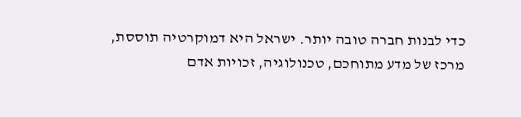כדי לבנות חברה טובה יותר. ישראל היא דמוקרטיה תוססת, מרכז של מדע מתוחכם, טכנולוגיה, זכויות אדם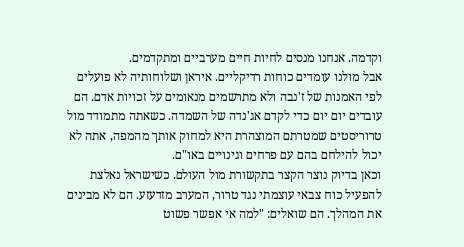וקדמה. אנחנו מנסים לחיות חיים מערביים ומתקדמים.
אבל מולנו עומדים כוחות רדיקליים. איראן ושלוחותיה לא פועלים לפי האמנות של ז'נבה ולא מתרשמים מנאומים על זכויות אדם. הם עובדים יום יום כדי לקדם אג'נדה של השמדה. כשאתה מתמודד מול טרוריסטים שמטרתם המוצהרת היא למחוק אותך מהמפה, אתה לא יכול להילחם בהם עם פרחים וגינויים באו"ם.
וכאן בדיוק נוצר הקצר בתקשורת מול העולם. כשישראל נאלצת להפעיל כוח צבאי עוצמתי נגד טרור, המערב מזדעזע. הם לא מבינים את המהלך. הם שואלים: "למה אי אפשר פשוט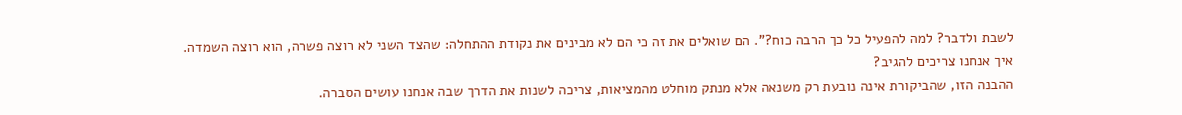לשבת ולדבר? למה להפעיל כל כך הרבה כוח?". הם שואלים את זה כי הם לא מבינים את נקודת ההתחלה: שהצד השני לא רוצה פשרה, הוא רוצה השמדה.
איך אנחנו צריכים להגיב?
ההבנה הזו, שהביקורת אינה נובעת רק משנאה אלא מנתק מוחלט מהמציאות, צריכה לשנות את הדרך שבה אנחנו עושים הסברה.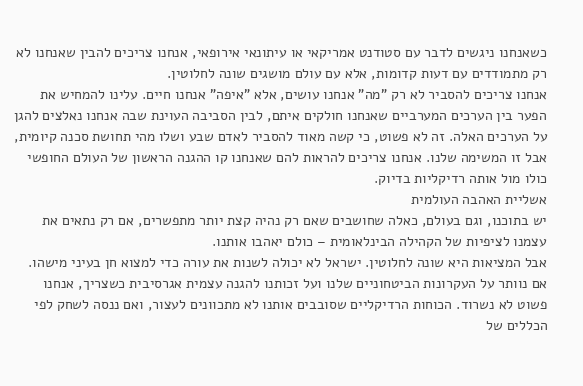כשאנחנו ניגשים לדבר עם סטודנט אמריקאי או עיתונאי אירופאי, אנחנו צריכים להבין שאנחנו לא רק מתמודדים עם דעות קדומות, אלא עם עולם מושגים שונה לחלוטין.
אנחנו צריכים להסביר לא רק "מה" אנחנו עושים, אלא "איפה" אנחנו חיים. עלינו להמחיש את הפער בין הערכים המערביים שאנחנו חולקים איתם, לבין הסביבה העוינת שבה אנחנו נאלצים להגן על הערכים האלה. זה לא פשוט, כי קשה מאוד להסביר לאדם שבע ושלו מהי תחושת סכנה קיומית, אבל זו המשימה שלנו. אנחנו צריכים להראות להם שאנחנו קו ההגנה הראשון של העולם החופשי כולו מול אותה רדיקליות בדיוק.
אשליית האהבה העולמית
יש בתוכנו, וגם בעולם, כאלה שחושבים שאם רק נהיה קצת יותר מתפשרים, אם רק נתאים את עצמנו לציפיות של הקהילה הבינלאומית – כולם יאהבו אותנו.
אבל המציאות היא שונה לחלוטין. ישראל לא יכולה לשנות את עורה כדי למצוא חן בעיני מישהו. אם נוותר על העקרונות הביטחוניים שלנו ועל זכותנו להגנה עצמית אגרסיבית כשצריך, אנחנו פשוט לא נשרוד. הכוחות הרדיקליים שסובבים אותנו לא מתכוונים לעצור, ואם ננסה לשחק לפי הכללים של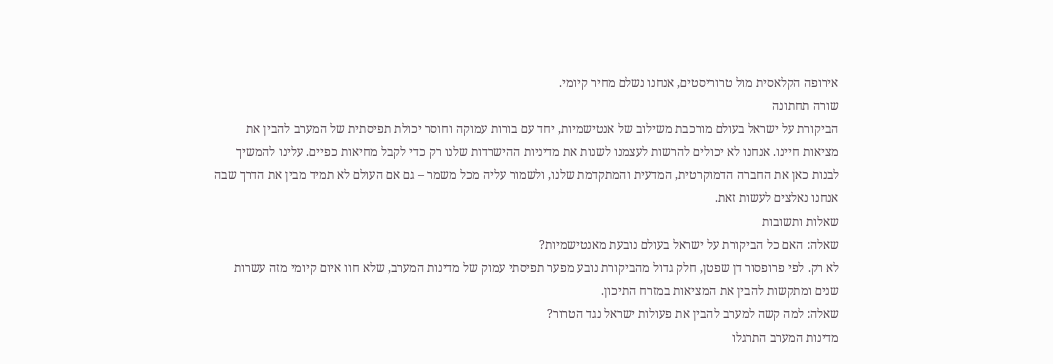אירופה הקלאסית מול טרוריסטים, אנחנו נשלם מחיר קיומי.
שורה תחתונה
הביקורת על ישראל בעולם מורכבת משילוב של אנטישמיות, יחד עם בורות עמוקה וחוסר יכולת תפיסתית של המערב להבין את מציאות חיינו. אנחנו לא יכולים להרשות לעצמנו לשנות את מדיניות ההישרדות שלנו רק כדי לקבל מחיאות כפיים. עלינו להמשיך לבנות כאן את החברה הדמוקרטית, המדעית והמתקדמת שלנו, ולשמור עליה מכל משמר – גם אם העולם לא תמיד מבין את הדרך שבה אנחנו נאלצים לעשות זאת.
שאלות ותשובות
שאלה: האם כל הביקורת על ישראל בעולם נובעת מאנטישמיות?
לא רק. לפי פרופסור דן שפטן, חלק גדול מהביקורת נובע מפער תפיסתי עמוק של מדינות המערב, שלא חוו איום קיומי מזה עשרות שנים ומתקשות להבין את המציאות במזרח התיכון.
שאלה: למה קשה למערב להבין את פעולות ישראל נגד הטרור?
מדינות המערב התרגלו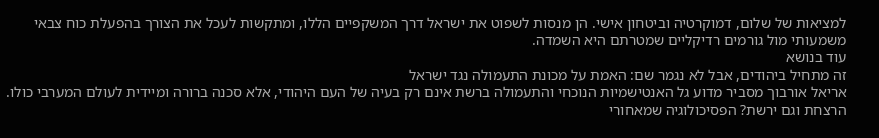למציאות של שלום, דמוקרטיה וביטחון אישי. הן מנסות לשפוט את ישראל דרך המשקפיים הללו, ומתקשות לעכל את הצורך בהפעלת כוח צבאי משמעותי מול גורמים רדיקליים שמטרתם היא השמדה.
עוד בנושא
זה מתחיל ביהודים, אבל לא נגמר שם: האמת על מכונת התעמולה נגד ישראל
אריאל אורבוך מסביר מדוע גל האנטישמיות הנוכחי והתעמולה ברשת אינם רק בעיה של העם היהודי, אלא סכנה ברורה ומיידית לעולם המערבי כולו.
הרצחת וגם ירשת? הפסיכולוגיה שמאחורי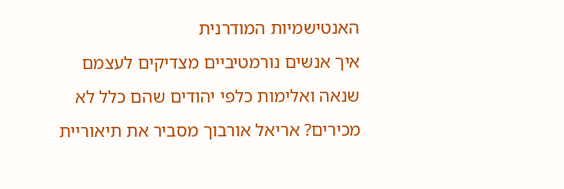האנטישמיות המודרנית
איך אנשים נורמטיביים מצדיקים לעצמם שנאה ואלימות כלפי יהודים שהם כלל לא מכירים? אריאל אורבוך מסביר את תיאוריית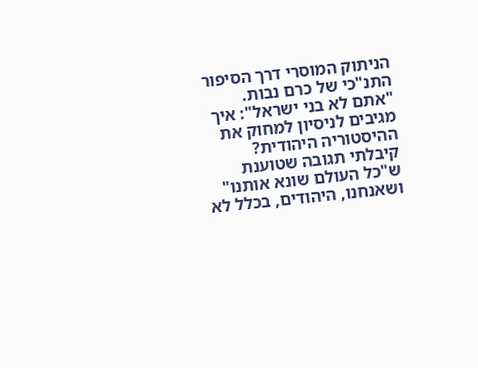הניתוק המוסרי דרך הסיפור התנ"כי של כרם נבות.
"אתם לא בני ישראל": איך מגיבים לניסיון למחוק את ההיסטוריה היהודית?
קיבלתי תגובה שטוענת ש"כל העולם שונא אותנו" ושאנחנו, היהודים, בכלל לא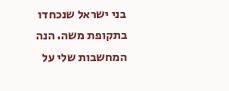בני ישראל שנכחדו בתקופת משה. הנה המחשבות שלי על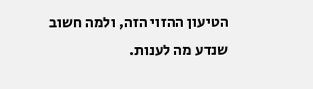הטיעון ההזוי הזה, ולמה חשוב שנדע מה לענות.